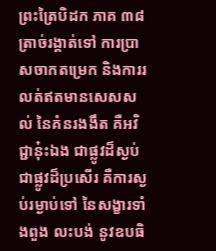ព្រះត្រៃបិដក ភាគ ៣៨
ត្រាច់រង្គាត់ទៅ ការប្រាសចាកតម្រេក និងការរលត់ឥតមានសេសសល់ នៃគំនរងងឹត គឺអវិជ្ជានុ៎ះឯង ជាផ្លូវដ៏ស្ងប់ ជាផ្លូវដ៏ប្រសើរ គឺការស្ងប់រម្ងាប់ទៅ នៃសង្ខារទាំងពួង លះបង់ នូវឧបធិ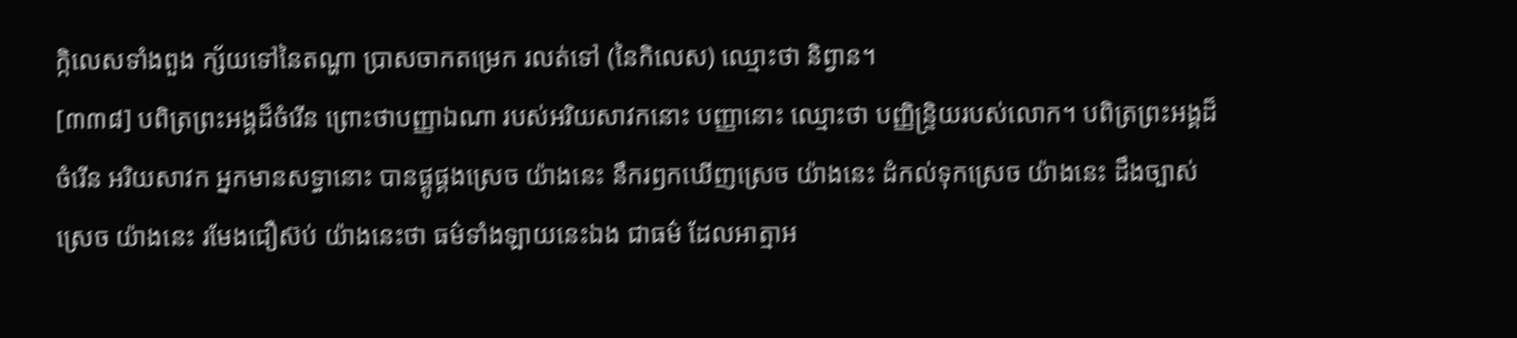ក្កិលេសទាំងពួង ក្ស័យទៅនៃតណ្ហា ប្រាសចាកតម្រេក រលត់ទៅ (នៃកិលេស) ឈ្មោះថា និព្វាន។
[៣៣៨] បពិត្រព្រះអង្គដ៏ចំរើន ព្រោះថាបញ្ញាឯណា របស់អរិយសាវកនោះ បញ្ញានោះ ឈ្មោះថា បញ្ញិន្ទ្រិយរបស់លោក។ បពិត្រព្រះអង្គដ៏ចំរើន អរិយសាវក អ្នកមានសទ្ធានោះ បានផ្គូផ្គងស្រេច យ៉ាងនេះ នឹករឭកឃើញស្រេច យ៉ាងនេះ ដំកល់ទុកស្រេច យ៉ាងនេះ ដឹងច្បាស់ស្រេច យ៉ាងនេះ រមែងជឿស៊ប់ យ៉ាងនេះថា ធម៌ទាំងឡាយនេះឯង ជាធម៌ ដែលអាត្មាអ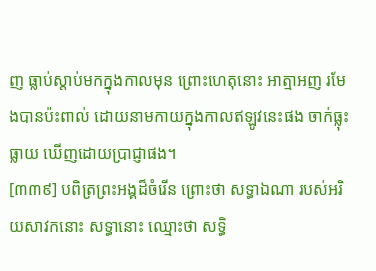ញ ធ្លាប់ស្តាប់មកក្នុងកាលមុន ព្រោះហេតុនោះ អាត្មាអញ រមែងបានប៉ះពាល់ ដោយនាមកាយក្នុងកាលឥឡូវនេះផង ចាក់ធ្លុះធ្លាយ ឃើញដោយប្រាជ្ញាផង។
[៣៣៩] បពិត្រព្រះអង្គដ៏ចំរើន ព្រោះថា សទ្ធាឯណា របស់អរិយសាវកនោះ សទ្ធានោះ ឈ្មោះថា សទ្ធិ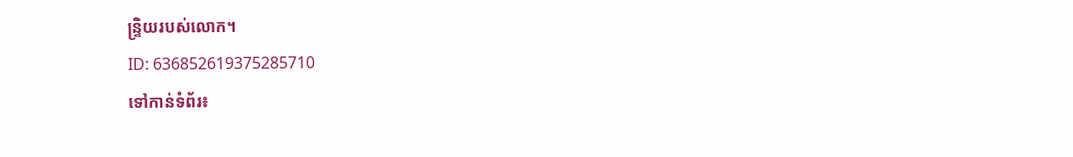ន្ទ្រិយរបស់លោក។
ID: 636852619375285710
ទៅកាន់ទំព័រ៖